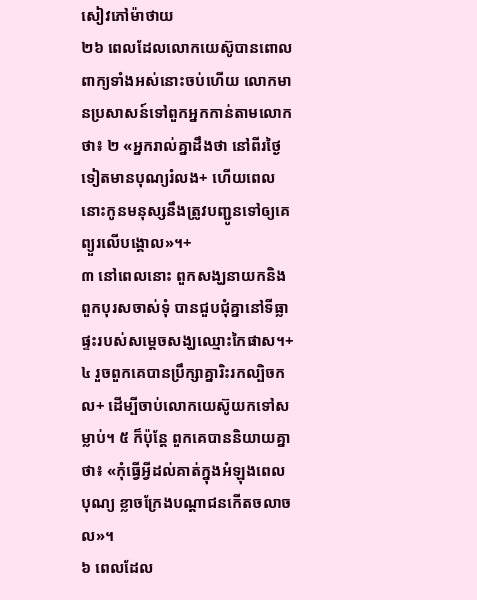សៀវភៅម៉ាថាយ
២៦ ពេលដែលលោកយេស៊ូបានពោលពាក្យទាំងអស់នោះចប់ហើយ លោកមានប្រសាសន៍ទៅពួកអ្នកកាន់តាមលោកថា៖ ២ «អ្នករាល់គ្នាដឹងថា នៅពីរថ្ងៃទៀតមានបុណ្យរំលង+ ហើយពេលនោះកូនមនុស្សនឹងត្រូវបញ្ជូនទៅឲ្យគេព្យួរលើបង្គោល»។+
៣ នៅពេលនោះ ពួកសង្ឃនាយកនិងពួកបុរសចាស់ទុំ បានជួបជុំគ្នានៅទីធ្លាផ្ទះរបស់សម្ដេចសង្ឃឈ្មោះកៃផាស។+ ៤ រួចពួកគេបានប្រឹក្សាគ្នារិះរកល្បិចកល+ ដើម្បីចាប់លោកយេស៊ូយកទៅសម្លាប់។ ៥ ក៏ប៉ុន្តែ ពួកគេបាននិយាយគ្នាថា៖ «កុំធ្វើអ្វីដល់គាត់ក្នុងអំឡុងពេលបុណ្យ ខ្លាចក្រែងបណ្ដាជនកើតចលាចល»។
៦ ពេលដែល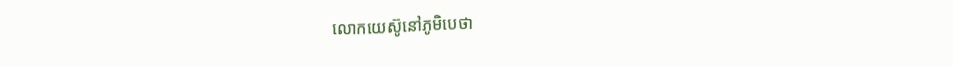លោកយេស៊ូនៅភូមិបេថា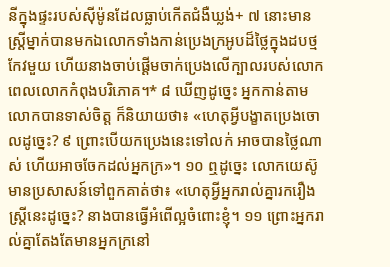នីក្នុងផ្ទះរបស់ស៊ីម៉ូនដែលធ្លាប់កើតជំងឺឃ្លង់+ ៧ នោះមានស្ត្រីម្នាក់បានមកឯលោកទាំងកាន់ប្រេងក្រអូបដ៏ថ្លៃក្នុងដបថ្មកែវមួយ ហើយនាងចាប់ផ្ដើមចាក់ប្រេងលើក្បាលរបស់លោក ពេលលោកកំពុងបរិភោគ។* ៨ ឃើញដូច្នេះ អ្នកកាន់តាមលោកបានទាស់ចិត្ត ក៏និយាយថា៖ «ហេតុអ្វីបង្ខាតប្រេងចោលដូច្នេះ? ៩ ព្រោះបើយកប្រេងនេះទៅលក់ អាចបានថ្លៃណាស់ ហើយអាចចែកដល់អ្នកក្រ»។ ១០ ឮដូច្នេះ លោកយេស៊ូមានប្រសាសន៍ទៅពួកគាត់ថា៖ «ហេតុអ្វីអ្នករាល់គ្នារករឿងស្ត្រីនេះដូច្នេះ? នាងបានធ្វើអំពើល្អចំពោះខ្ញុំ។ ១១ ព្រោះអ្នករាល់គ្នាតែងតែមានអ្នកក្រនៅ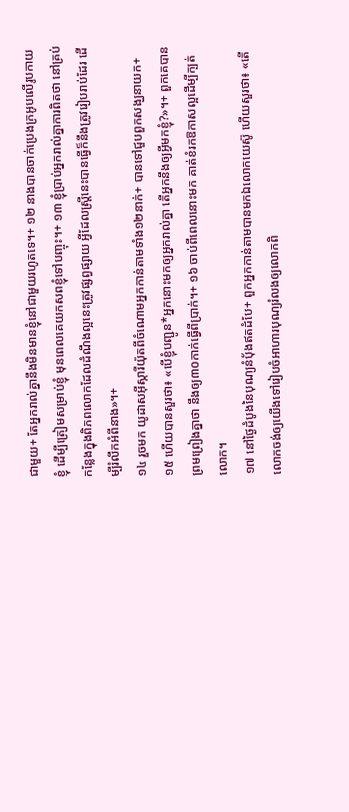ជាមួយ+ តែអ្នករាល់គ្នានឹងមិនមានខ្ញុំនៅជាមួយរហូតទេ។+ ១២ នាងបានចាក់ប្រេងក្រអូបលើរូបកាយខ្ញុំ ដើម្បីត្រៀមសម្រាប់ខ្ញុំ មុនពេលគេយកសពខ្ញុំទៅបញ្ចុះ។+ ១៣ ខ្ញុំប្រាប់អ្នករាល់គ្នាការពិតថា នៅគ្រប់កន្លែងក្នុងពិភពលោកដែលដំណឹងល្អនេះត្រូវផ្សព្វផ្សាយ អ្វីដែលស្ត្រីនេះបានធ្វើក៏នឹងត្រូវរៀបរាប់ដែរ ដើម្បីរំលឹកអំពីនាង»។+
១៤ រួចមក យូដាសអ៊ីស្ការីយ៉ុតពីចំណោមអ្នកកាន់តាមទាំង១២នាក់+ បានទៅជួបពួកសង្ឃនាយក+ ១៥ ហើយបានសួរថា៖ «បើខ្ញុំបញ្ជូន*អ្នកនោះមកឲ្យអ្នករាល់គ្នា តើអ្នកនឹងឲ្យអ្វីមកខ្ញុំ?»។+ ពួកគេបានព្រមព្រៀងគ្នាថា នឹងឲ្យ៣០កាក់ធ្វើពីប្រាក់។+ ១៦ ចាប់ពីពេលនោះមក គាត់ខំរកឱកាសល្អដើម្បីក្បត់លោក។
១៧ នៅថ្ងៃដំបូងនៃបុណ្យនំប៉័ងឥតដំបែ+ ពួកអ្នកកាន់តាមបានមកឯលោកយេស៊ូ ហើយសួរថា៖ «តើលោកចង់ឲ្យយើងទៅរៀបចំអាហារបុណ្យរំលងឲ្យលោកពិ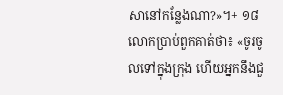សានៅកន្លែងណា?»។+ ១៨ លោកប្រាប់ពួកគាត់ថា៖ «ចូរចូលទៅក្នុងក្រុង ហើយអ្នកនឹងជួ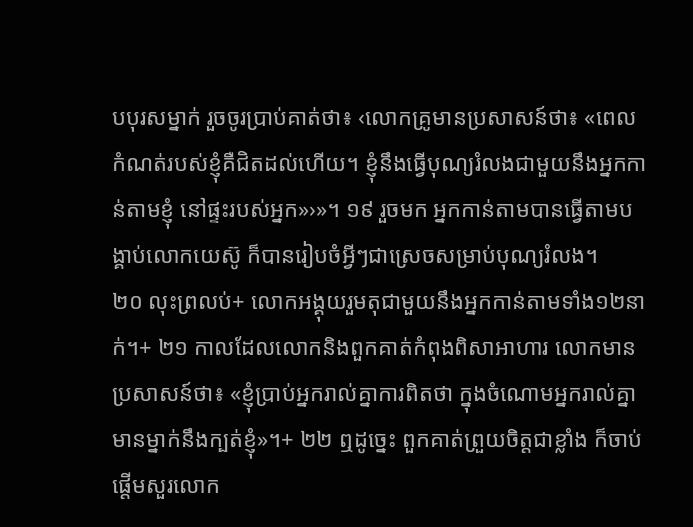បបុរសម្នាក់ រួចចូរប្រាប់គាត់ថា៖ ‹លោកគ្រូមានប្រសាសន៍ថា៖ «ពេលកំណត់របស់ខ្ញុំគឺជិតដល់ហើយ។ ខ្ញុំនឹងធ្វើបុណ្យរំលងជាមួយនឹងអ្នកកាន់តាមខ្ញុំ នៅផ្ទះរបស់អ្នក»›»។ ១៩ រួចមក អ្នកកាន់តាមបានធ្វើតាមបង្គាប់លោកយេស៊ូ ក៏បានរៀបចំអ្វីៗជាស្រេចសម្រាប់បុណ្យរំលង។
២០ លុះព្រលប់+ លោកអង្គុយរួមតុជាមួយនឹងអ្នកកាន់តាមទាំង១២នាក់។+ ២១ កាលដែលលោកនិងពួកគាត់កំពុងពិសាអាហារ លោកមានប្រសាសន៍ថា៖ «ខ្ញុំប្រាប់អ្នករាល់គ្នាការពិតថា ក្នុងចំណោមអ្នករាល់គ្នា មានម្នាក់នឹងក្បត់ខ្ញុំ»។+ ២២ ឮដូច្នេះ ពួកគាត់ព្រួយចិត្តជាខ្លាំង ក៏ចាប់ផ្ដើមសួរលោក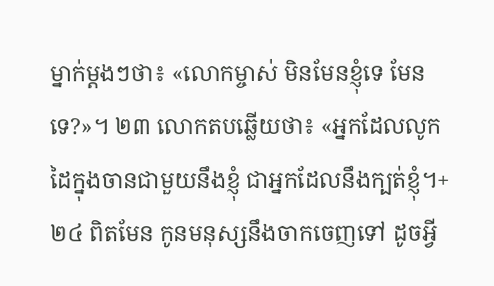ម្នាក់ម្ដងៗថា៖ «លោកម្ចាស់ មិនមែនខ្ញុំទេ មែនទេ?»។ ២៣ លោកតបឆ្លើយថា៖ «អ្នកដែលលូកដៃក្នុងចានជាមួយនឹងខ្ញុំ ជាអ្នកដែលនឹងក្បត់ខ្ញុំ។+ ២៤ ពិតមែន កូនមនុស្សនឹងចាកចេញទៅ ដូចអ្វី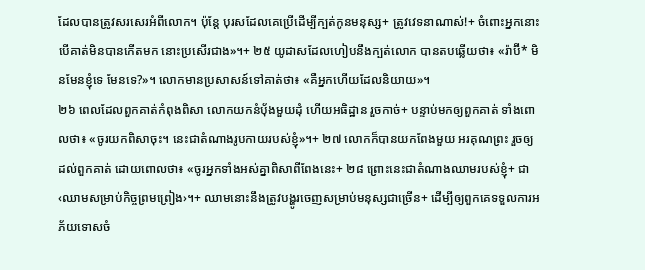ដែលបានត្រូវសរសេរអំពីលោក។ ប៉ុន្តែ បុរសដែលគេប្រើដើម្បីក្បត់កូនមនុស្ស+ ត្រូវវេទនាណាស់!+ ចំពោះអ្នកនោះ បើគាត់មិនបានកើតមក នោះប្រសើរជាង»។+ ២៥ យូដាសដែលហៀបនឹងក្បត់លោក បានតបឆ្លើយថា៖ «រ៉ាប៊ី* មិនមែនខ្ញុំទេ មែនទេ?»។ លោកមានប្រសាសន៍ទៅគាត់ថា៖ «គឺអ្នកហើយដែលនិយាយ»។
២៦ ពេលដែលពួកគាត់កំពុងពិសា លោកយកនំប៉័ងមួយដុំ ហើយអធិដ្ឋាន រួចកាច់+ បន្ទាប់មកឲ្យពួកគាត់ ទាំងពោលថា៖ «ចូរយកពិសាចុះ។ នេះជាតំណាងរូបកាយរបស់ខ្ញុំ»។+ ២៧ លោកក៏បានយកពែងមួយ អរគុណព្រះ រួចឲ្យដល់ពួកគាត់ ដោយពោលថា៖ «ចូរអ្នកទាំងអស់គ្នាពិសាពីពែងនេះ+ ២៨ ព្រោះនេះជាតំណាងឈាមរបស់ខ្ញុំ+ ជា‹ឈាមសម្រាប់កិច្ចព្រមព្រៀង›។+ ឈាមនោះនឹងត្រូវបង្ហូរចេញសម្រាប់មនុស្សជាច្រើន+ ដើម្បីឲ្យពួកគេទទួលការអភ័យទោសចំ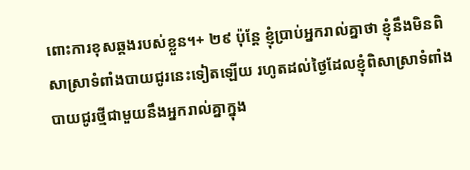ពោះការខុសឆ្គងរបស់ខ្លួន។+ ២៩ ប៉ុន្តែ ខ្ញុំប្រាប់អ្នករាល់គ្នាថា ខ្ញុំនឹងមិនពិសាស្រាទំពាំងបាយជូរនេះទៀតឡើយ រហូតដល់ថ្ងៃដែលខ្ញុំពិសាស្រាទំពាំងបាយជូរថ្មីជាមួយនឹងអ្នករាល់គ្នាក្នុង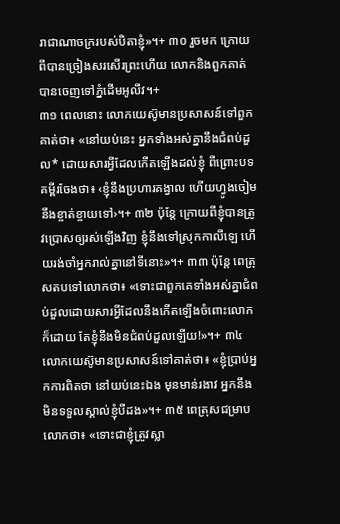រាជាណាចក្ររបស់បិតាខ្ញុំ»។+ ៣០ រួចមក ក្រោយពីបានច្រៀងសរសើរព្រះហើយ លោកនិងពួកគាត់បានចេញទៅភ្នំដើមអូលីវ។+
៣១ ពេលនោះ លោកយេស៊ូមានប្រសាសន៍ទៅពួកគាត់ថា៖ «នៅយប់នេះ អ្នកទាំងអស់គ្នានឹងជំពប់ដួល* ដោយសារអ្វីដែលកើតឡើងដល់ខ្ញុំ ពីព្រោះបទគម្ពីរចែងថា៖ ‹ខ្ញុំនឹងប្រហារគង្វាល ហើយហ្វូងចៀមនឹងខ្ចាត់ខ្ចាយទៅ›។+ ៣២ ប៉ុន្តែ ក្រោយពីខ្ញុំបានត្រូវប្រោសឲ្យរស់ឡើងវិញ ខ្ញុំនឹងទៅស្រុកកាលីឡេ ហើយរង់ចាំអ្នករាល់គ្នានៅទីនោះ»។+ ៣៣ ប៉ុន្តែ ពេត្រុសតបទៅលោកថា៖ «ទោះជាពួកគេទាំងអស់គ្នាជំពប់ដួលដោយសារអ្វីដែលនឹងកើតឡើងចំពោះលោកក៏ដោយ តែខ្ញុំនឹងមិនជំពប់ដួលឡើយ!»។+ ៣៤ លោកយេស៊ូមានប្រសាសន៍ទៅគាត់ថា៖ «ខ្ញុំប្រាប់អ្នកការពិតថា នៅយប់នេះឯង មុនមាន់រងាវ អ្នកនឹងមិនទទួលស្គាល់ខ្ញុំបីដង»។+ ៣៥ ពេត្រុសជម្រាបលោកថា៖ «ទោះជាខ្ញុំត្រូវស្លា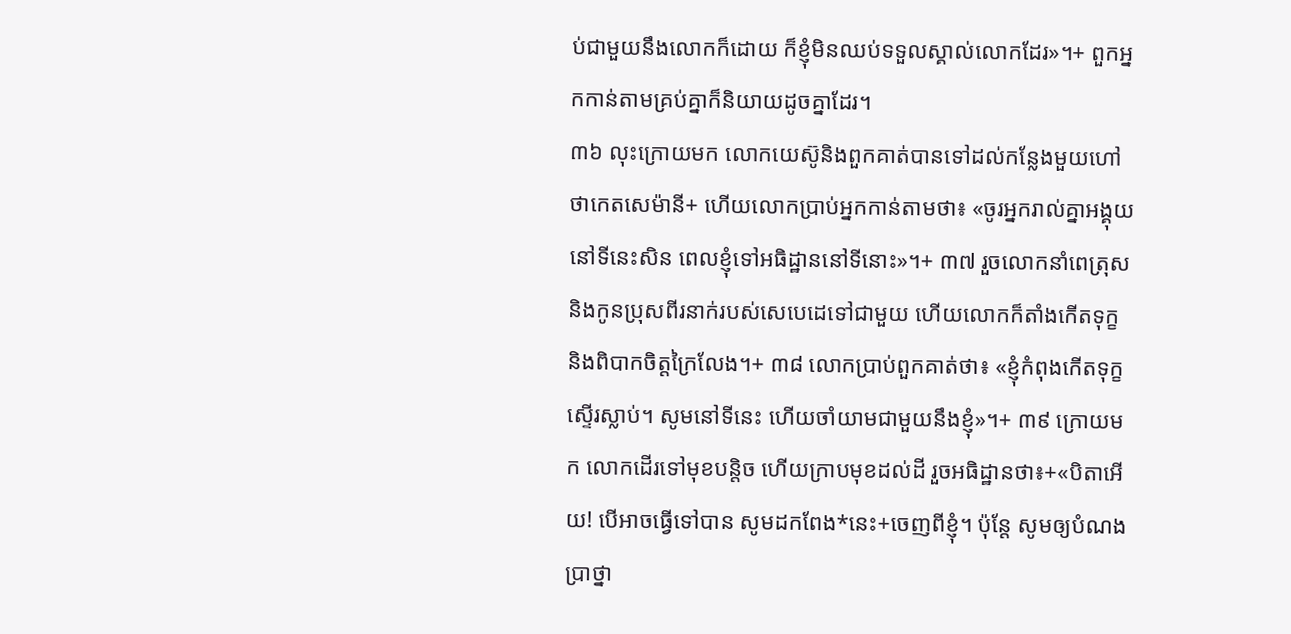ប់ជាមួយនឹងលោកក៏ដោយ ក៏ខ្ញុំមិនឈប់ទទួលស្គាល់លោកដែរ»។+ ពួកអ្នកកាន់តាមគ្រប់គ្នាក៏និយាយដូចគ្នាដែរ។
៣៦ លុះក្រោយមក លោកយេស៊ូនិងពួកគាត់បានទៅដល់កន្លែងមួយហៅថាកេតសេម៉ានី+ ហើយលោកប្រាប់អ្នកកាន់តាមថា៖ «ចូរអ្នករាល់គ្នាអង្គុយនៅទីនេះសិន ពេលខ្ញុំទៅអធិដ្ឋាននៅទីនោះ»។+ ៣៧ រួចលោកនាំពេត្រុស និងកូនប្រុសពីរនាក់របស់សេបេដេទៅជាមួយ ហើយលោកក៏តាំងកើតទុក្ខ និងពិបាកចិត្តក្រៃលែង។+ ៣៨ លោកប្រាប់ពួកគាត់ថា៖ «ខ្ញុំកំពុងកើតទុក្ខស្ទើរស្លាប់។ សូមនៅទីនេះ ហើយចាំយាមជាមួយនឹងខ្ញុំ»។+ ៣៩ ក្រោយមក លោកដើរទៅមុខបន្តិច ហើយក្រាបមុខដល់ដី រួចអធិដ្ឋានថា៖+«បិតាអើយ! បើអាចធ្វើទៅបាន សូមដកពែង*នេះ+ចេញពីខ្ញុំ។ ប៉ុន្តែ សូមឲ្យបំណងប្រាថ្នា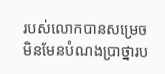របស់លោកបានសម្រេច មិនមែនបំណងប្រាថ្នារប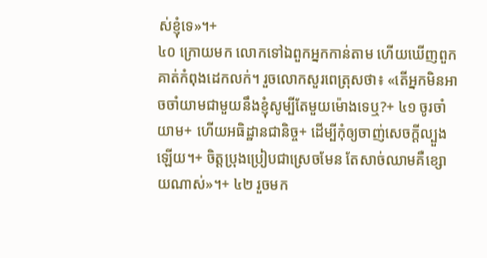ស់ខ្ញុំទេ»។+
៤០ ក្រោយមក លោកទៅឯពួកអ្នកកាន់តាម ហើយឃើញពួកគាត់កំពុងដេកលក់។ រួចលោកសួរពេត្រុសថា៖ «តើអ្នកមិនអាចចាំយាមជាមួយនឹងខ្ញុំសូម្បីតែមួយម៉ោងទេឬ?+ ៤១ ចូរចាំយាម+ ហើយអធិដ្ឋានជានិច្ច+ ដើម្បីកុំឲ្យចាញ់សេចក្ដីល្បួងឡើយ។+ ចិត្តប្រុងប្រៀបជាស្រេចមែន តែសាច់ឈាមគឺខ្សោយណាស់»។+ ៤២ រួចមក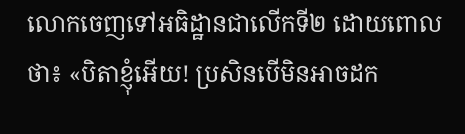លោកចេញទៅអធិដ្ឋានជាលើកទី២ ដោយពោលថា៖ «បិតាខ្ញុំអើយ! ប្រសិនបើមិនអាចដក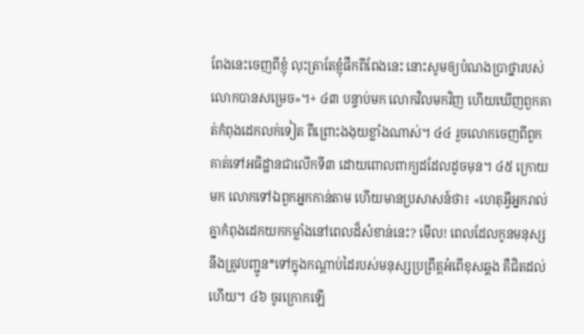ពែងនេះចេញពីខ្ញុំ លុះត្រាតែខ្ញុំផឹកពីពែងនេះ នោះសូមឲ្យបំណងប្រាថ្នារបស់លោកបានសម្រេច»។+ ៤៣ បន្ទាប់មក លោកវិលមកវិញ ហើយឃើញពួកគាត់កំពុងដេកលក់ទៀត ពីព្រោះងងុយខ្លាំងណាស់។ ៤៤ រួចលោកចេញពីពួកគាត់ទៅអធិដ្ឋានជាលើកទី៣ ដោយពោលពាក្យដដែលដូចមុន។ ៤៥ ក្រោយមក លោកទៅឯពួកអ្នកកាន់តាម ហើយមានប្រសាសន៍ថា៖ «ហេតុអ្វីអ្នករាល់គ្នាកំពុងដេកយកកម្លាំងនៅពេលដ៏សំខាន់នេះ? មើល! ពេលដែលកូនមនុស្សនឹងត្រូវបញ្ជូន*ទៅក្នុងកណ្ដាប់ដៃរបស់មនុស្សប្រព្រឹត្តអំពើខុសឆ្គង គឺជិតដល់ហើយ។ ៤៦ ចូរក្រោកឡើ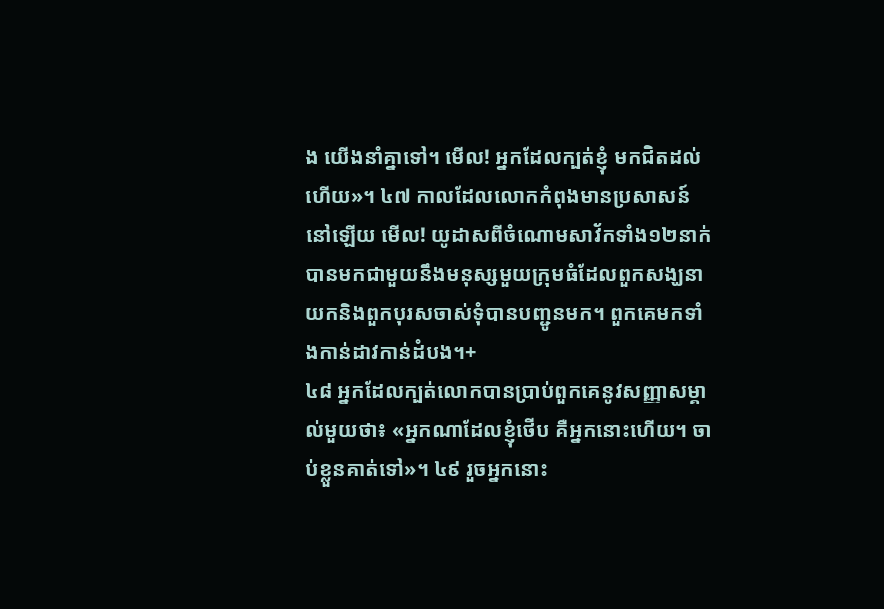ង យើងនាំគ្នាទៅ។ មើល! អ្នកដែលក្បត់ខ្ញុំ មកជិតដល់ហើយ»។ ៤៧ កាលដែលលោកកំពុងមានប្រសាសន៍នៅឡើយ មើល! យូដាសពីចំណោមសាវ័កទាំង១២នាក់ បានមកជាមួយនឹងមនុស្សមួយក្រុមធំដែលពួកសង្ឃនាយកនិងពួកបុរសចាស់ទុំបានបញ្ជូនមក។ ពួកគេមកទាំងកាន់ដាវកាន់ដំបង។+
៤៨ អ្នកដែលក្បត់លោកបានប្រាប់ពួកគេនូវសញ្ញាសម្គាល់មួយថា៖ «អ្នកណាដែលខ្ញុំថើប គឺអ្នកនោះហើយ។ ចាប់ខ្លួនគាត់ទៅ»។ ៤៩ រួចអ្នកនោះ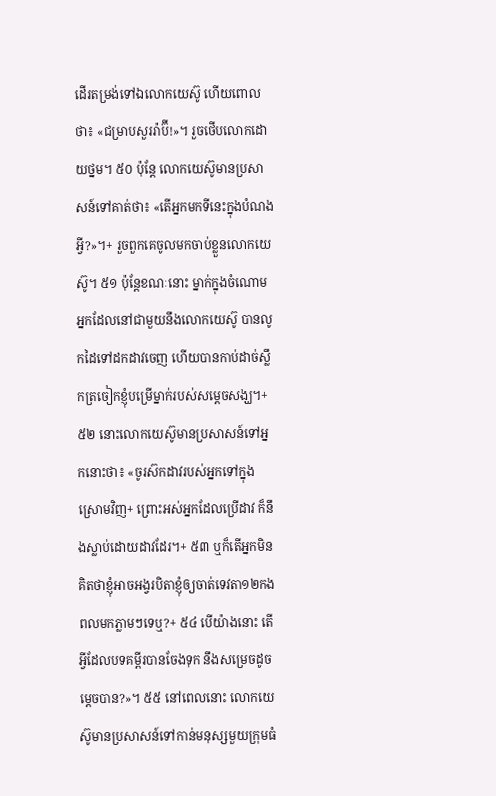ដើរតម្រង់ទៅឯលោកយេស៊ូ ហើយពោលថា៖ «ជម្រាបសួររ៉ាប៊ី!»។ រួចថើបលោកដោយថ្នម។ ៥០ ប៉ុន្តែ លោកយេស៊ូមានប្រសាសន៍ទៅគាត់ថា៖ «តើអ្នកមកទីនេះក្នុងបំណងអ្វី?»។+ រួចពួកគេចូលមកចាប់ខ្លួនលោកយេស៊ូ។ ៥១ ប៉ុន្តែខណៈនោះ ម្នាក់ក្នុងចំណោមអ្នកដែលនៅជាមួយនឹងលោកយេស៊ូ បានលូកដៃទៅដកដាវចេញ ហើយបានកាប់ដាច់ស្លឹកត្រចៀកខ្ញុំបម្រើម្នាក់របស់សម្ដេចសង្ឃ។+ ៥២ នោះលោកយេស៊ូមានប្រសាសន៍ទៅអ្នកនោះថា៖ «ចូរស៊កដាវរបស់អ្នកទៅក្នុងស្រោមវិញ+ ព្រោះអស់អ្នកដែលប្រើដាវ ក៏នឹងស្លាប់ដោយដាវដែរ។+ ៥៣ ឬក៏តើអ្នកមិនគិតថាខ្ញុំអាចអង្វរបិតាខ្ញុំឲ្យចាត់ទេវតា១២កងពលមកភ្លាមៗទេឬ?+ ៥៤ បើយ៉ាងនោះ តើអ្វីដែលបទគម្ពីរបានចែងទុក នឹងសម្រេចដូចម្ដេចបាន?»។ ៥៥ នៅពេលនោះ លោកយេស៊ូមានប្រសាសន៍ទៅកាន់មនុស្សមួយក្រុមធំ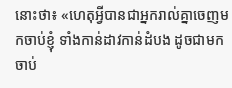នោះថា៖ «ហេតុអ្វីបានជាអ្នករាល់គ្នាចេញមកចាប់ខ្ញុំ ទាំងកាន់ដាវកាន់ដំបង ដូចជាមកចាប់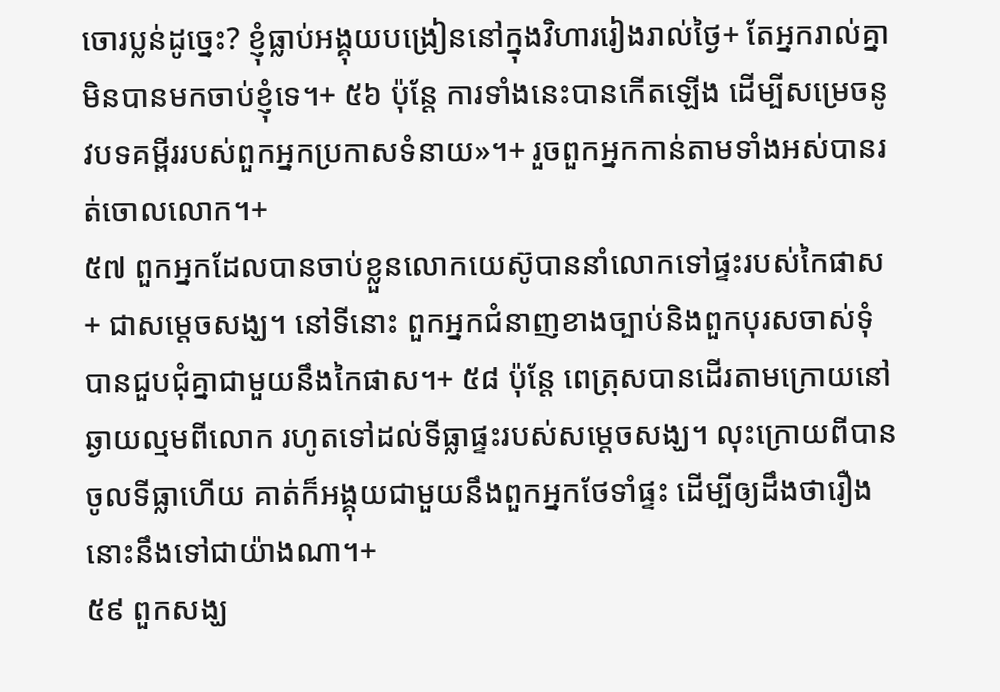ចោរប្លន់ដូច្នេះ? ខ្ញុំធ្លាប់អង្គុយបង្រៀននៅក្នុងវិហាររៀងរាល់ថ្ងៃ+ តែអ្នករាល់គ្នាមិនបានមកចាប់ខ្ញុំទេ។+ ៥៦ ប៉ុន្តែ ការទាំងនេះបានកើតឡើង ដើម្បីសម្រេចនូវបទគម្ពីររបស់ពួកអ្នកប្រកាសទំនាយ»។+ រួចពួកអ្នកកាន់តាមទាំងអស់បានរត់ចោលលោក។+
៥៧ ពួកអ្នកដែលបានចាប់ខ្លួនលោកយេស៊ូបាននាំលោកទៅផ្ទះរបស់កៃផាស+ ជាសម្ដេចសង្ឃ។ នៅទីនោះ ពួកអ្នកជំនាញខាងច្បាប់និងពួកបុរសចាស់ទុំបានជួបជុំគ្នាជាមួយនឹងកៃផាស។+ ៥៨ ប៉ុន្តែ ពេត្រុសបានដើរតាមក្រោយនៅឆ្ងាយល្មមពីលោក រហូតទៅដល់ទីធ្លាផ្ទះរបស់សម្ដេចសង្ឃ។ លុះក្រោយពីបានចូលទីធ្លាហើយ គាត់ក៏អង្គុយជាមួយនឹងពួកអ្នកថែទាំផ្ទះ ដើម្បីឲ្យដឹងថារឿងនោះនឹងទៅជាយ៉ាងណា។+
៥៩ ពួកសង្ឃ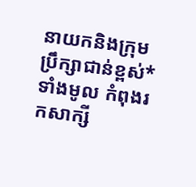នាយកនិងក្រុមប្រឹក្សាជាន់ខ្ពស់*ទាំងមូល កំពុងរកសាក្សី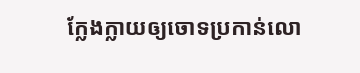ក្លែងក្លាយឲ្យចោទប្រកាន់លោ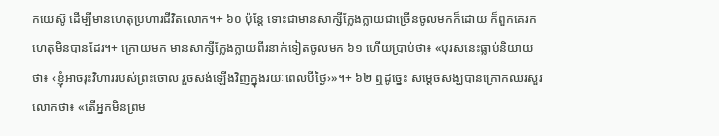កយេស៊ូ ដើម្បីមានហេតុប្រហារជីវិតលោក។+ ៦០ ប៉ុន្តែ ទោះជាមានសាក្សីក្លែងក្លាយជាច្រើនចូលមកក៏ដោយ ក៏ពួកគេរកហេតុមិនបានដែរ។+ ក្រោយមក មានសាក្សីក្លែងក្លាយពីរនាក់ទៀតចូលមក ៦១ ហើយប្រាប់ថា៖ «បុរសនេះធ្លាប់និយាយថា៖ ‹ខ្ញុំអាចរុះវិហាររបស់ព្រះចោល រួចសង់ឡើងវិញក្នុងរយៈពេលបីថ្ងៃ›»។+ ៦២ ឮដូច្នេះ សម្ដេចសង្ឃបានក្រោកឈរសួរលោកថា៖ «តើអ្នកមិនព្រម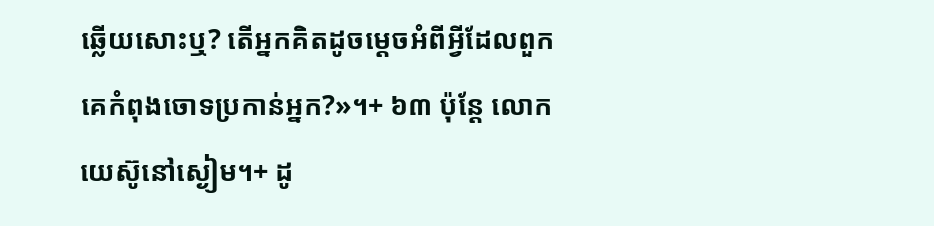ឆ្លើយសោះឬ? តើអ្នកគិតដូចម្ដេចអំពីអ្វីដែលពួកគេកំពុងចោទប្រកាន់អ្នក?»។+ ៦៣ ប៉ុន្តែ លោកយេស៊ូនៅស្ងៀម។+ ដូ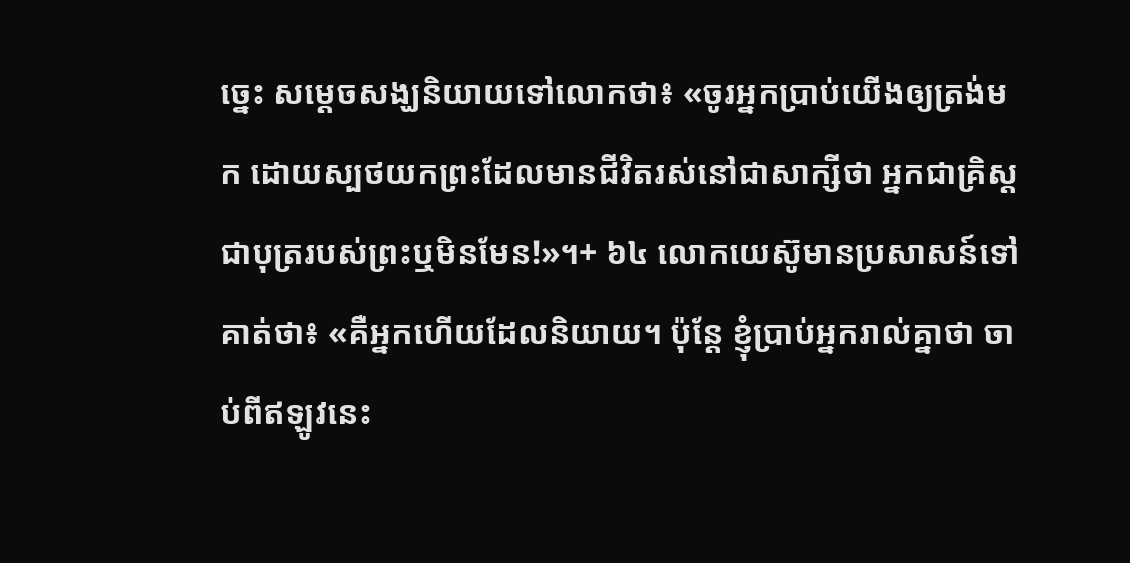ច្នេះ សម្ដេចសង្ឃនិយាយទៅលោកថា៖ «ចូរអ្នកប្រាប់យើងឲ្យត្រង់មក ដោយស្បថយកព្រះដែលមានជីវិតរស់នៅជាសាក្សីថា អ្នកជាគ្រិស្តជាបុត្ររបស់ព្រះឬមិនមែន!»។+ ៦៤ លោកយេស៊ូមានប្រសាសន៍ទៅគាត់ថា៖ «គឺអ្នកហើយដែលនិយាយ។ ប៉ុន្តែ ខ្ញុំប្រាប់អ្នករាល់គ្នាថា ចាប់ពីឥឡូវនេះ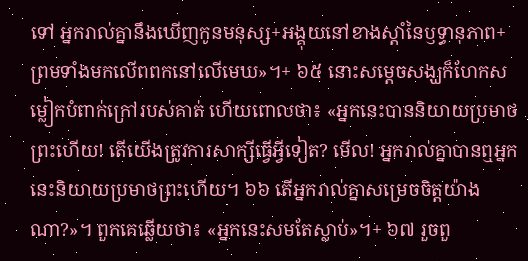ទៅ អ្នករាល់គ្នានឹងឃើញកូនមនុស្ស+អង្គុយនៅខាងស្ដាំនៃឫទ្ធានុភាព+ ព្រមទាំងមកលើពពកនៅលើមេឃ»។+ ៦៥ នោះសម្ដេចសង្ឃក៏ហែកសម្លៀកបំពាក់ក្រៅរបស់គាត់ ហើយពោលថា៖ «អ្នកនេះបាននិយាយប្រមាថព្រះហើយ! តើយើងត្រូវការសាក្សីធ្វើអ្វីទៀត? មើល! អ្នករាល់គ្នាបានឮអ្នកនេះនិយាយប្រមាថព្រះហើយ។ ៦៦ តើអ្នករាល់គ្នាសម្រេចចិត្តយ៉ាងណា?»។ ពួកគេឆ្លើយថា៖ «អ្នកនេះសមតែស្លាប់»។+ ៦៧ រួចពួ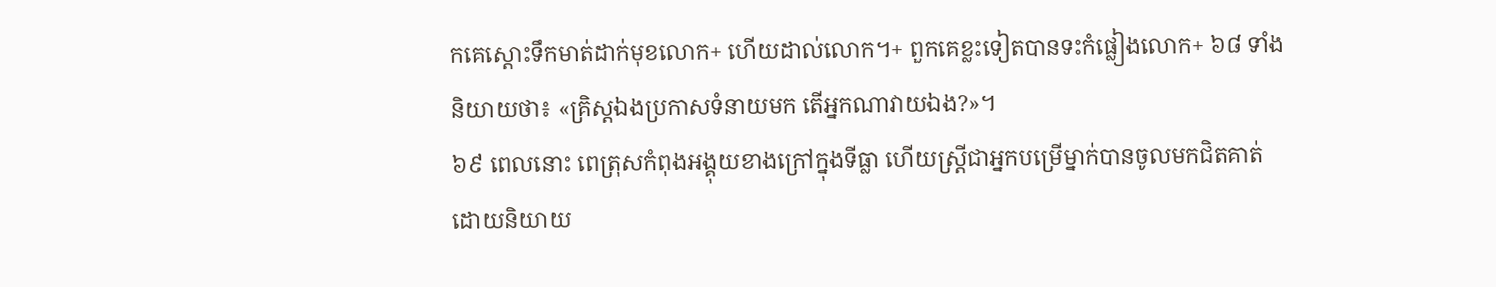កគេស្ដោះទឹកមាត់ដាក់មុខលោក+ ហើយដាល់លោក។+ ពួកគេខ្លះទៀតបានទះកំផ្លៀងលោក+ ៦៨ ទាំងនិយាយថា៖ «គ្រិស្តឯងប្រកាសទំនាយមក តើអ្នកណាវាយឯង?»។
៦៩ ពេលនោះ ពេត្រុសកំពុងអង្គុយខាងក្រៅក្នុងទីធ្លា ហើយស្ត្រីជាអ្នកបម្រើម្នាក់បានចូលមកជិតគាត់ ដោយនិយាយ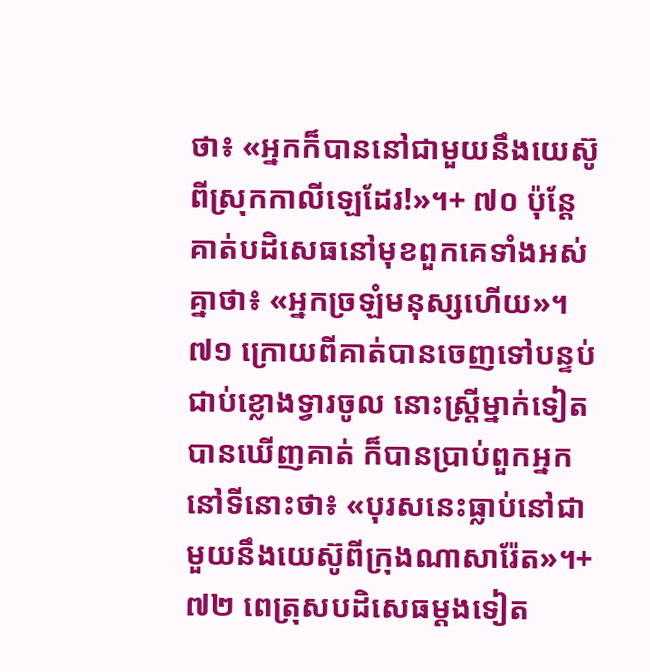ថា៖ «អ្នកក៏បាននៅជាមួយនឹងយេស៊ូពីស្រុកកាលីឡេដែរ!»។+ ៧០ ប៉ុន្តែ គាត់បដិសេធនៅមុខពួកគេទាំងអស់គ្នាថា៖ «អ្នកច្រឡំមនុស្សហើយ»។ ៧១ ក្រោយពីគាត់បានចេញទៅបន្ទប់ជាប់ខ្លោងទ្វារចូល នោះស្ត្រីម្នាក់ទៀតបានឃើញគាត់ ក៏បានប្រាប់ពួកអ្នកនៅទីនោះថា៖ «បុរសនេះធ្លាប់នៅជាមួយនឹងយេស៊ូពីក្រុងណាសារ៉ែត»។+ ៧២ ពេត្រុសបដិសេធម្ដងទៀត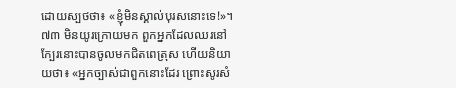ដោយស្បថថា៖ «ខ្ញុំមិនស្គាល់បុរសនោះទេ!»។ ៧៣ មិនយូរក្រោយមក ពួកអ្នកដែលឈរនៅក្បែរនោះបានចូលមកជិតពេត្រុស ហើយនិយាយថា៖ «អ្នកច្បាស់ជាពួកនោះដែរ ព្រោះសូរសំ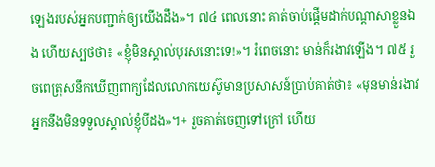ឡេងរបស់អ្នកបញ្ជាក់ឲ្យយើងដឹង»។ ៧៤ ពេលនោះ គាត់ចាប់ផ្ដើមដាក់បណ្ដាសាខ្លួនឯង ហើយស្បថថា៖ «ខ្ញុំមិនស្គាល់បុរសនោះទេ!»។ រំពេចនោះ មាន់ក៏រងាវឡើង។ ៧៥ រួចពេត្រុសនឹកឃើញពាក្យដែលលោកយេស៊ូមានប្រសាសន៍ប្រាប់គាត់ថា៖ «មុនមាន់រងាវ អ្នកនឹងមិនទទួលស្គាល់ខ្ញុំបីដង»។+ រួចគាត់ចេញទៅក្រៅ ហើយ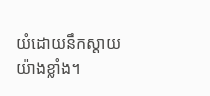យំដោយនឹកស្ដាយយ៉ាងខ្លាំង។